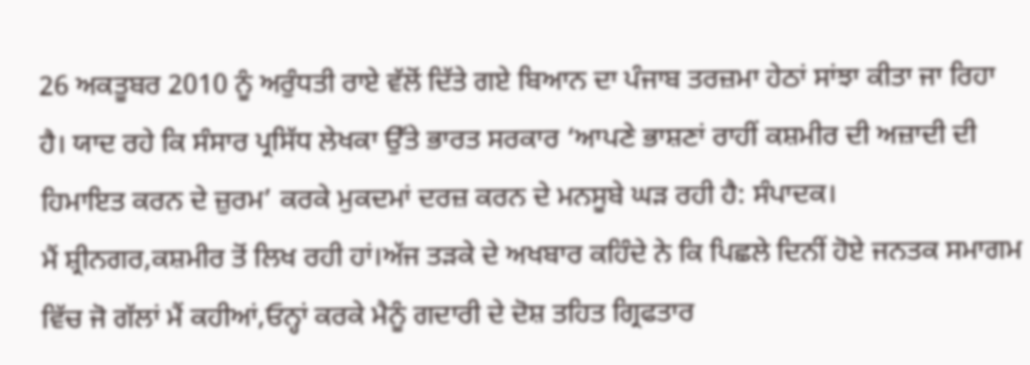26 ਅਕਤੂਬਰ 2010 ਨੂੰ ਅਰੁੰਧਤੀ ਰਾਏ ਵੱਲੋਂ ਦਿੱਤੇ ਗਏ ਬਿਆਨ ਦਾ ਪੰਜਾਬ ਤਰਜ਼ਮਾ ਹੇਠਾਂ ਸਾਂਝਾ ਕੀਤਾ ਜਾ ਰਿਹਾ ਹੈ। ਯਾਦ ਰਹੇ ਕਿ ਸੰਸਾਰ ਪ੍ਰਸਿੱਧ ਲੇਖਕਾ ਉੱਤੇ ਭਾਰਤ ਸਰਕਾਰ ‘ਆਪਣੇ ਭਾਸ਼ਣਾਂ ਰਾਹੀਂ ਕਸ਼ਮੀਰ ਦੀ ਅਜ਼ਾਦੀ ਦੀ ਹਿਮਾਇਤ ਕਰਨ ਦੇ ਜ਼ੁਰਮ’ ਕਰਕੇ ਮੁਕਦਮਾਂ ਦਰਜ਼ ਕਰਨ ਦੇ ਮਨਸੂਬੇ ਘੜ ਰਹੀ ਹੈ: ਸੰਪਾਦਕ।
ਮੈਂ ਸ਼੍ਰੀਨਗਰ,ਕਸ਼ਮੀਰ ਤੋਂ ਲਿਖ ਰਹੀ ਹਾਂ।ਅੱਜ ਤੜਕੇ ਦੇ ਅਖਬਾਰ ਕਹਿੰਦੇ ਨੇ ਕਿ ਪਿਛਲੇ ਦਿਨੀਂ ਹੋਏ ਜਨਤਕ ਸਮਾਗਮ ਵਿੱਚ ਜੋ ਗੱਲਾਂ ਮੈਂ ਕਹੀਆਂ,ਓਨ੍ਹਾਂ ਕਰਕੇ ਮੈਨੂੰ ਗਦਾਰੀ ਦੇ ਦੋਸ਼ ਤਹਿਤ ਗ੍ਰਿਫਤਾਰ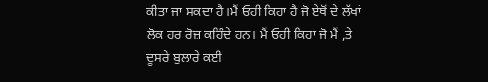ਕੀਤਾ ਜਾ ਸਕਦਾ ਹੈ।ਮੈਂ ਓਹੀ ਕਿਹਾ ਹੈ ਜੋ ਏਥੋਂ ਦੇ ਲੱਖਾਂ ਲੋਕ ਹਰ ਰੋਜ਼ ਕਹਿੰਦੇ ਹਨ। ਮੈਂ ਓਹੀ ਕਿਹਾ ਜੋ ਮੈਂ ,ਤੇ ਦੂਸਰੇ ਬੁਲਾਰੇ ਕਈ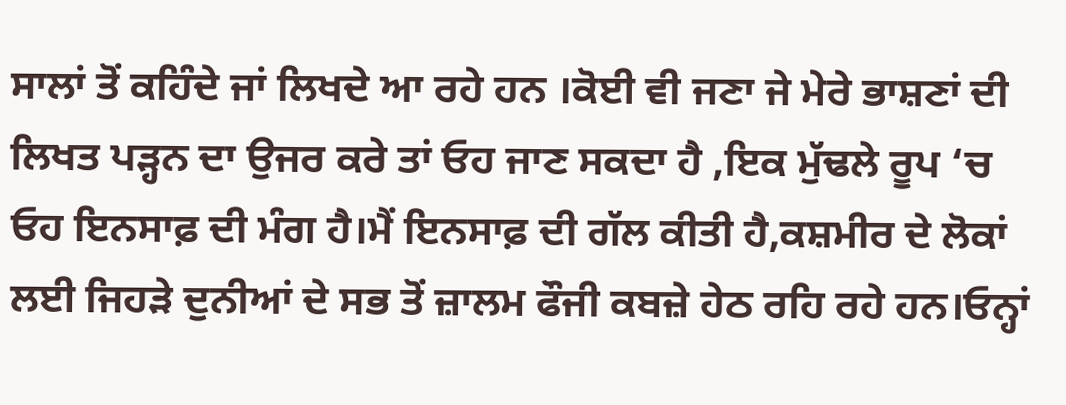ਸਾਲਾਂ ਤੋਂ ਕਹਿੰਦੇ ਜਾਂ ਲਿਖਦੇ ਆ ਰਹੇ ਹਨ ।ਕੋਈ ਵੀ ਜਣਾ ਜੇ ਮੇਰੇ ਭਾਸ਼ਣਾਂ ਦੀ ਲਿਖਤ ਪੜ੍ਹਨ ਦਾ ਉਜਰ ਕਰੇ ਤਾਂ ਓਹ ਜਾਣ ਸਕਦਾ ਹੈ ,ਇਕ ਮੁੱਢਲੇ ਰੂਪ ‘ਚ ਓਹ ਇਨਸਾਫ਼ ਦੀ ਮੰਗ ਹੈ।ਮੈਂ ਇਨਸਾਫ਼ ਦੀ ਗੱਲ ਕੀਤੀ ਹੈ,ਕਸ਼ਮੀਰ ਦੇ ਲੋਕਾਂ ਲਈ ਜਿਹੜੇ ਦੁਨੀਆਂ ਦੇ ਸਭ ਤੋਂ ਜ਼ਾਲਮ ਫੌਜੀ ਕਬਜ਼ੇ ਹੇਠ ਰਹਿ ਰਹੇ ਹਨ।ਓਨ੍ਹਾਂ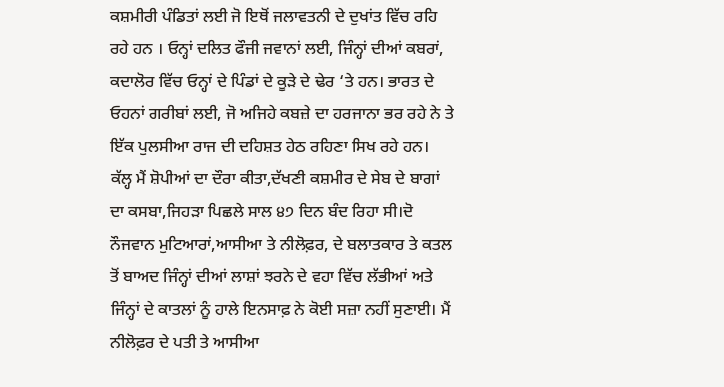ਕਸ਼ਮੀਰੀ ਪੰਡਿਤਾਂ ਲਈ ਜੋ ਇਥੋਂ ਜਲਾਵਤਨੀ ਦੇ ਦੁਖਾਂਤ ਵਿੱਚ ਰਹਿ ਰਹੇ ਹਨ । ਓਨ੍ਹਾਂ ਦਲਿਤ ਫੌਜੀ ਜਵਾਨਾਂ ਲਈ, ਜਿੰਨ੍ਹਾਂ ਦੀਆਂ ਕਬਰਾਂ, ਕਦਾਲੋਰ ਵਿੱਚ ਓਨ੍ਹਾਂ ਦੇ ਪਿੰਡਾਂ ਦੇ ਕੂੜੇ ਦੇ ਢੇਰ ‘ਤੇ ਹਨ। ਭਾਰਤ ਦੇ ਓਹਨਾਂ ਗਰੀਬਾਂ ਲਈ, ਜੋ ਅਜਿਹੇ ਕਬਜ਼ੇ ਦਾ ਹਰਜਾਨਾ ਭਰ ਰਹੇ ਨੇ ਤੇ ਇੱਕ ਪੁਲਸੀਆ ਰਾਜ ਦੀ ਦਹਿਸ਼ਤ ਹੇਠ ਰਹਿਣਾ ਸਿਖ ਰਹੇ ਹਨ।
ਕੱਲ੍ਹ ਮੈਂ ਸ਼ੋਪੀਆਂ ਦਾ ਦੌਰਾ ਕੀਤਾ,ਦੱਖਣੀ ਕਸ਼ਮੀਰ ਦੇ ਸੇਬ ਦੇ ਬਾਗਾਂ ਦਾ ਕਸਬਾ,ਜਿਹੜਾ ਪਿਛਲੇ ਸਾਲ ੪੭ ਦਿਨ ਬੰਦ ਰਿਹਾ ਸੀ।ਦੋ ਨੌਜਵਾਨ ਮੁਟਿਆਰਾਂ,ਆਸੀਆ ਤੇ ਨੀਲੋਫ਼ਰ, ਦੇ ਬਲਾਤਕਾਰ ਤੇ ਕਤਲ ਤੋਂ ਬਾਅਦ ਜਿੰਨ੍ਹਾਂ ਦੀਆਂ ਲਾਸ਼ਾਂ ਝਰਨੇ ਦੇ ਵਹਾ ਵਿੱਚ ਲੱਭੀਆਂ ਅਤੇ ਜਿੰਨ੍ਹਾਂ ਦੇ ਕਾਤਲਾਂ ਨੂੰ ਹਾਲੇ ਇਨਸਾਫ਼ ਨੇ ਕੋਈ ਸਜ਼ਾ ਨਹੀਂ ਸੁਣਾਈ। ਮੈਂ ਨੀਲੋਫ਼ਰ ਦੇ ਪਤੀ ਤੇ ਆਸੀਆ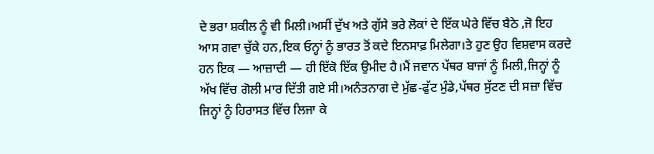ਦੇ ਭਰਾ ਸ਼ਕੀਲ ਨੂੰ ਵੀ ਮਿਲੀ।ਅਸੀਂ ਦੁੱਖ ਅਤੇ ਗੁੱਸੇ ਭਰੇ ਲੋਕਾਂ ਦੇ ਇੱਕ ਘੇਰੇ ਵਿੱਚ ਬੈਠੇ ,ਜੋ ਇਹ ਆਸ ਗਵਾ ਚੁੱਕੇ ਹਨ,ਇਕ ਓਨ੍ਹਾਂ ਨੂੰ ਭਾਰਤ ਤੋਂ ਕਦੇ ਇਨਸਾਫ਼ ਮਿਲੇਗਾ।ਤੇ ਹੁਣ ਉਹ ਵਿਸ਼ਵਾਸ ਕਰਦੇ ਹਨ ਇਕ — ਆਜ਼ਾਦੀ — ਹੀ ਇੱਕੋ ਇੱਕ ਉਮੀਦ ਹੈ।ਮੈਂ ਜਵਾਨ ਪੱਥਰ ਬਾਜਾਂ ਨੂੰ ਮਿਲੀ,ਜਿਨ੍ਹਾਂ ਨੂੰ ਅੱਖ ਵਿੱਚ ਗੋਲੀ ਮਾਰ ਦਿੱਤੀ ਗਏ ਸੀ।ਅਨੰਤਨਾਗ ਦੇ ਮੁੱਛ-ਫੁੱਟ ਮੁੰਡੇ,ਪੱਥਰ ਸੁੱਟਣ ਦੀ ਸਜ਼ਾ ਵਿੱਚ ਜਿਨ੍ਹਾਂ ਨੂੰ ਹਿਰਾਸਤ ਵਿੱਚ ਲਿਜਾ ਕੇ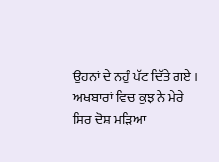ਉਹਨਾਂ ਦੇ ਨਹੁੰ ਪੱਟ ਦਿੱਤੇ ਗਏ ।
ਅਖਬਾਰਾਂ ਵਿਚ ਕੁਝ ਨੇ ਮੇਰੇ ਸਿਰ ਦੋਸ਼ ਮੜਿਆ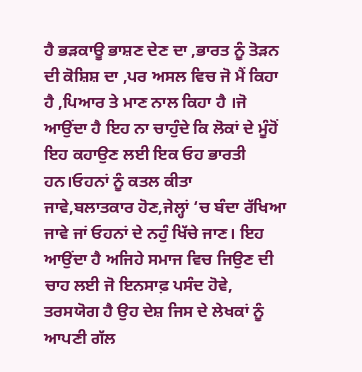ਹੈ ਭੜਕਾਊ ਭਾਸ਼ਣ ਦੇਣ ਦਾ ,ਭਾਰਤ ਨੂੰ ਤੋੜਨ ਦੀ ਕੋਸ਼ਿਸ਼ ਦਾ ,ਪਰ ਅਸਲ ਵਿਚ ਜੋ ਮੈਂ ਕਿਹਾ ਹੈ ,ਪਿਆਰ ਤੇ ਮਾਣ ਨਾਲ ਕਿਹਾ ਹੈ ।ਜੋ ਆਉਂਦਾ ਹੈ ਇਹ ਨਾ ਚਾਹੁੰਦੇ ਕਿ ਲੋਕਾਂ ਦੇ ਮੂੰਹੋਂ ਇਹ ਕਹਾਉਣ ਲਈ ਇਕ ਓਹ ਭਾਰਤੀ ਹਨ।ਓਹਨਾਂ ਨੂੰ ਕਤਲ ਕੀਤਾ ਜਾਵੇ,ਬਲਾਤਕਾਰ ਹੋਣ,ਜੇਲ੍ਹਾਂ ‘ਚ ਬੰਦਾ ਰੱਖਿਆ ਜਾਵੇ ਜਾਂ ਓਹਨਾਂ ਦੇ ਨਹੁੰ ਖਿੱਚੇ ਜਾਣ। ਇਹ ਆਉਂਦਾ ਹੈ ਅਜਿਹੇ ਸਮਾਜ ਵਿਚ ਜਿਉਣ ਦੀ ਚਾਹ ਲਈ ਜੋ ਇਨਸਾਫ਼ ਪਸੰਦ ਹੋਵੇ, ਤਰਸਯੋਗ ਹੈ ਉਹ ਦੇਸ਼ ਜਿਸ ਦੇ ਲੇਖਕਾਂ ਨੂੰ ਆਪਣੀ ਗੱਲ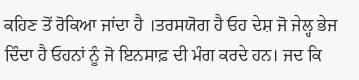ਕਹਿਣ ਤੋਂ ਰੋਕਿਆ ਜਾਂਦਾ ਹੈ ।ਤਰਸਯੋਗ ਹੈ ਓਹ ਦੇਸ਼ ਜੋ ਜੇਲ੍ਹ ਭੇਜ ਦਿੰਦਾ ਹੈ ਓਹਨਾਂ ਨੂੰ ਜੋ ਇਨਸਾਫ਼ ਦੀ ਮੰਗ ਕਰਦੇ ਹਨ। ਜਦ ਕਿ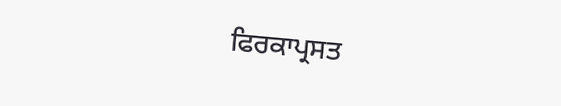ਫਿਰਕਾਪ੍ਰਸਤ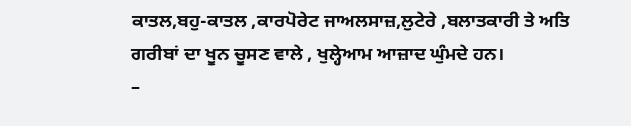ਕਾਤਲ,ਬਹੁ-ਕਾਤਲ ,ਕਾਰਪੋਰੇਟ ਜਾਅਲਸਾਜ਼,ਲੁਟੇਰੇ ,ਬਲਾਤਕਾਰੀ ਤੇ ਅਤਿ ਗਰੀਬਾਂ ਦਾ ਖੂਨ ਚੂਸਣ ਵਾਲੇ , ਖੁਲ੍ਹੇਆਮ ਆਜ਼ਾਦ ਘੁੰਮਦੇ ਹਨ।
–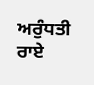ਅਰੁੰਧਤੀ ਰਾਏ